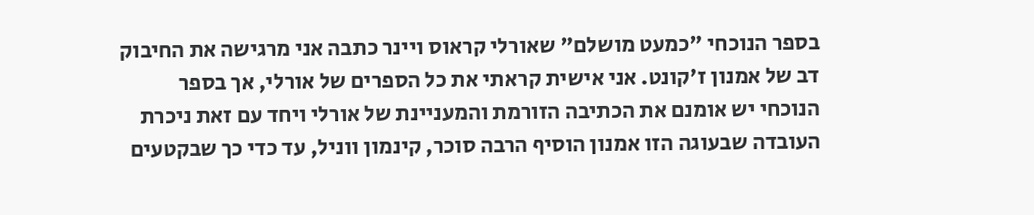בספר הנוכחי "כמעט מושלם" שאורלי קראוס ויינר כתבה אני מרגישה את החיבוק דב של אמנון ז'קונט. אני אישית קראתי את כל הספרים של אורלי, אך בספר הנוכחי יש אומנם את הכתיבה הזורמת והמעניינת של אורלי ויחד עם זאת ניכרת העובדה שבעוגה הזו אמנון הוסיף הרבה סוכר, קינמון ווניל, עד כדי כך שבקטעים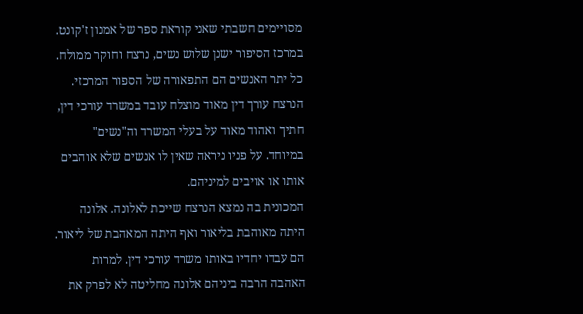מסויימים חשבתי שאני קוראת ספר של אמנון ז'קונט.
במרכז הסיפור ישנן שלוש נשים, נרצח וחוקר ממולח. כל יתר האנשים הם התפאורה של הספור המרכזי.
הנרצח עורך דין מאוד מוצלח עובד במשרד עורכי דין, חתיך ואהוד מאוד על בעלי המשרד וה"נשים" במיוחד. על פניו ניראה שאין לו אנשים שלא אוהבים אותו או אויבים למיניהם.
המכונית בה נמצא הנרצח שייכת לאלונה. אלונה היתה מאוהבת בליאור ואף היתה המאהבת של ליאור. הם עבדו יחדיו באותו משרד עורכי דין. למרות האהבה הרבה ביניהם אלונה מחליטה לא לפרק את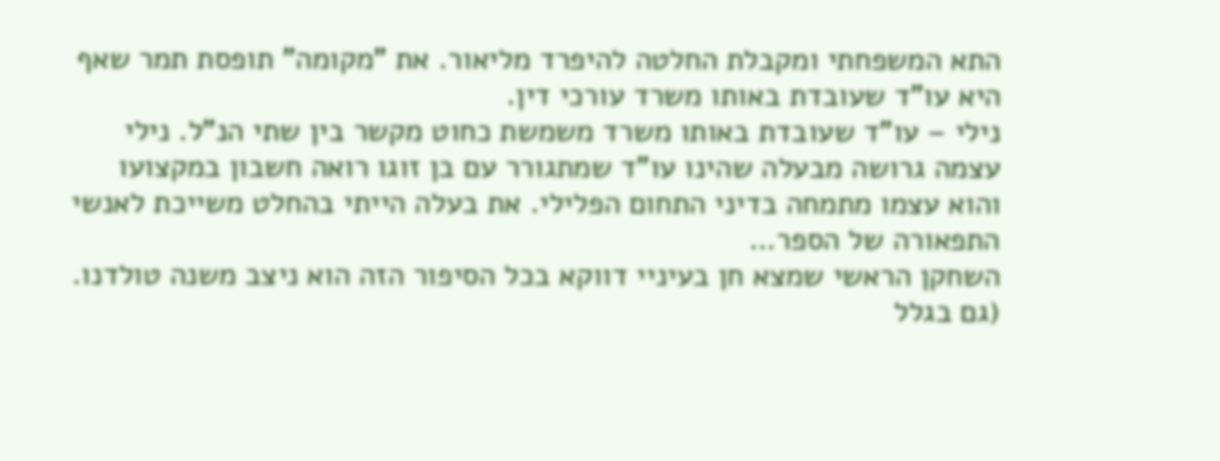התא המשפחתי ומקבלת החלטה להיפרד מליאור. את "מקומה" תופסת תמר שאף היא עו"ד שעובדת באותו משרד עורכי דין.
נילי – עו"ד שעובדת באותו משרד משמשת כחוט מקשר בין שתי הנ"ל. נילי עצמה גרושה מבעלה שהינו עו"ד שמתגורר עם בן זוגו רואה חשבון במקצועו והוא עצמו מתמחה בדיני התחום הפלילי. את בעלה הייתי בהחלט משייכת לאנשי התפאורה של הספר…
השחקן הראשי שמצא חן בעיניי דווקא בכל הסיפור הזה הוא ניצב משנה טולדנו. (גם בגלל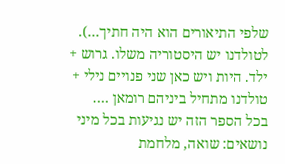שלפי התיאורים הוא היה חתיך…). לטולדנו יש היסטוריה משלו. גרוש + ילד. היות ויש כאן שני פנויים נילי + טולדנו מתחיל ביניהם רומאן ….
בכל הספר הזה יש נגיעות בכל מיני נושאים: שואה, מלחמת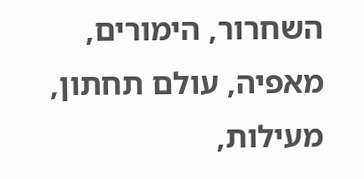השחרור, הימורים, מאפיה, עולם תחתון, מעילות,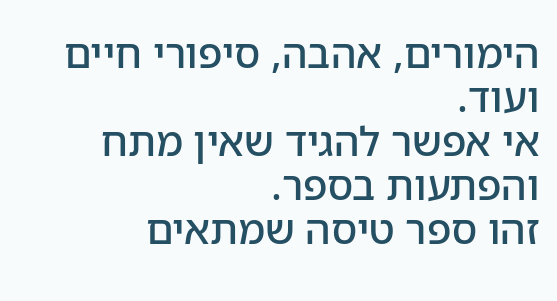הימורים, אהבה, סיפורי חיים ועוד.
אי אפשר להגיד שאין מתח והפתעות בספר.
זהו ספר טיסה שמתאים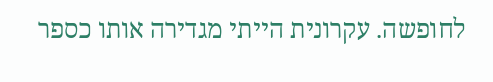לחופשה. עקרונית הייתי מגדירה אותו כספר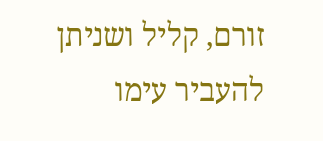זורם, קליל ושניתן להעביר עימו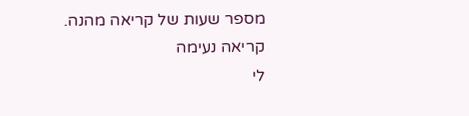מספר שעות של קריאה מהנה.
קריאה נעימה
לי